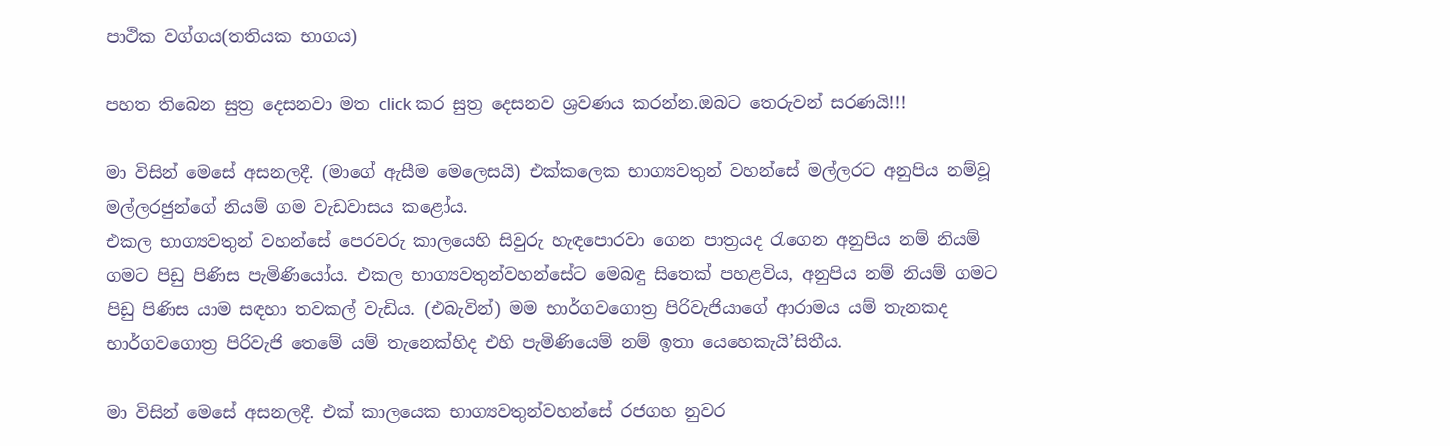පාථික වග්ගය(තතියක භාගය)

පහත තිබෙන සුත්‍ර දෙසනවා මත click කර සුත්‍ර දෙසනව ශ්‍රවණය කරන්න.ඔබට තෙරුවන් සරණයි!!!

මා විසින් මෙසේ අසනලදී. (මාගේ ඇසීම මෙලෙසයි) එක්කලෙක භාග්‍යවතුන් වහන්සේ මල්ලරට අනුපිය නම්වූ මල්ලරජුන්ගේ නියම් ගම වැඩවාසය කළෝය.
එකල භාග්‍යවතුන් වහන්සේ පෙරවරු කාලයෙහි සිවුරු හැඳපොරවා ගෙන පාත්‍රයද රැගෙන අනුපිය නම් නියම් ගමට පිඩු පිණිස පැමිණියෝය. එකල භාග්‍යවතුන්වහන්සේට මෙබඳු සිතෙක් පහළවිය, අනුපිය නම් නියම් ගමට පිඩු පිණිස යාම සඳහා තවකල් වැඩිය. (එබැවින්) මම භාර්ගවගොත්‍ර පිරිවැජියාගේ ආරාමය යම් තැනකද භාර්ගවගොත්‍ර පිරිවැජි තෙමේ යම් තැනෙක්හිද එහි පැමිණියෙම් නම් ඉතා යෙහෙකැයි’සිතීය.

මා විසින් මෙසේ අසනලදී. එක් කාලයෙක භාග්‍යවතුන්වහන්සේ රජගහ නුවර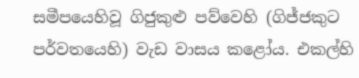සමීපයෙහිවූ ගිජුකුළු පව්වෙහි (ගිජ්ජකුට පර්වතයෙහි) වැඩ වාසය කළෝය. එකල්හි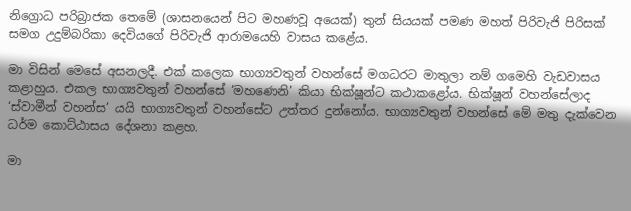නිග්‍රොධ පරිබ්‍රාජක තෙමේ (ශාසනයෙන් පිට මහණවූ අයෙක්) තුන් සියයක් පමණ මහත් පිරිවැජි පිරිසක් සමග උදුම්බරිකා දෙවියගේ පිරිවැජි ආරාමයෙහි වාසය කළේය.

මා විසින් මෙසේ අසනලදී. එක් කලෙක භාග්‍යවතුන් වහන්සේ මගධරට මාතුලා නම් ගමෙහි වැඩවාසය කළාහුය. එකල භාග්‍යවතුන් වහන්සේ ‘මහණෙනි’ කියා භික්ෂූන්ට කථාකළෝය. භික්ෂූන් වහන්සේලාද ‘ස්වාමීන් වහන්ස’ යයි භාග්‍යවතුන් වහන්සේට උත්තර දුන්නෝය. භාග්‍යවතුන් වහන්සේ මේ මතු දැක්වෙන ධර්ම කොට්ඨාසය දේශනා කළහ.

මා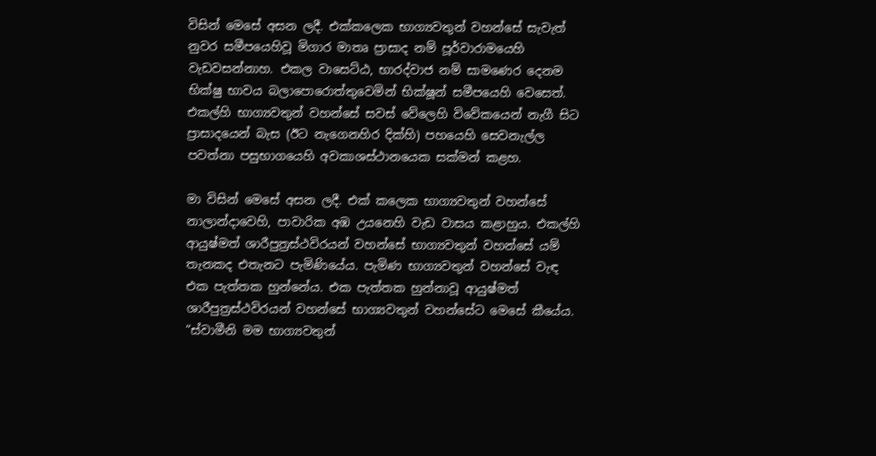විසින් මෙසේ අසන ලදී. එක්කලෙක භාග්‍යවතුන් වහන්සේ සැවැත් නුවර සමීපයෙහිවූ මිගාර මාතෘ ප්‍රාසාද නම් පූර්වාරාමයෙහි වැඩවසන්නාහ. එකල වාසෙට්ඨ, භාරද්වාජ නම් සාමණෙර දෙනම භික්ෂු භාවය බලාපොරොත්තුවෙමින් භික්ෂූන් සමීපයෙහි වෙසෙත්.
එකල්හි භාග්‍යවතුන් වහන්සේ සවස් වේලෙහි විවේකයෙන් නැගී සිට ප්‍රාසාදයෙන් බැස (ඊට නැගෙනහිර දික්හි) පහයෙහි සෙවනැල්ල පවත්නා පසුභාගයෙහි අවකාශස්ථානයෙක සක්මන් කළහ.

මා විසින් මෙසේ අසන ලදී. එක් කලෙක භාග්‍යවතුන් වහන්සේ නාලාන්දාවෙහි, පාවාරික අඹ උයනෙහි වැඩ වාසය කළාහුය. එකල්හි ආයුෂ්මත් ශාරීපුත්‍රස්ථවිරයන් වහන්සේ භාග්‍යවතුන් වහන්සේ යම් තැනකද එතැනට පැමිණියේය. පැමිණ භාග්‍යවතුන් වහන්සේ වැඳ එක පැත්තක හුන්නේය. එක පැත්තක හුන්නාවූ ආයුෂ්මත් ශාරීපුත්‍රස්ථවිරයන් වහන්සේ භාග්‍යවතුන් වහන්සේට මෙසේ කීයේය. “ස්වාමීනි මම භාග්‍යවතුන්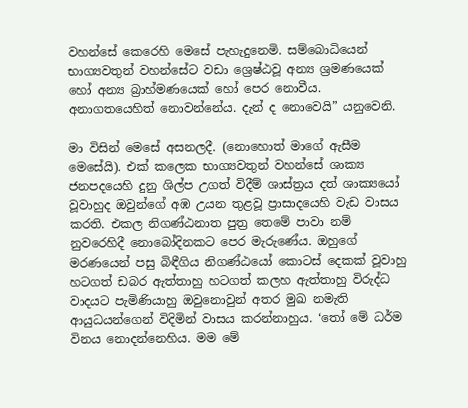වහන්සේ කෙරෙහි මෙසේ පැහැදුනෙමි. සම්බොධියෙන් භාග්‍යවතුන් වහන්සේට වඩා ශ්‍රෙෂ්ඨවූ අන්‍ය ශ්‍රමණයෙක් හෝ අන්‍ය බ්‍රාහ්මණයෙක් හෝ පෙර නොවීය. අනාගතයෙහිත් නොවන්නේය. දැන් ද නොවෙයි” යනුවෙනි.

මා විසින් මෙසේ අසනලදී. (නොහොත් මාගේ ඇසීම මෙසේයි). එක් කලෙක භාග්‍යවතුන් වහන්සේ ශාක්‍ය ජනපදයෙහි දුනු ශිල්ප උගත් විදීම් ශාස්ත්‍රය දත් ශාක්‍යයෝ වූවාහුද ඔවුන්ගේ අඹ උයන තුළවූ ප්‍රාසාදයෙහි වැඩ වාසය කරති. එකල නිගණ්ඨනාත පුත්‍ර තෙමේ පාවා නම් නුවරෙහිදී නොබෝදිනකට පෙර මැරුණේය. ඔහුගේ මරණයෙන් පසු බිඳීගිය නිගණ්ඨයෝ කොටස් දෙකක් වූවාහු හටගත් ඩබර ඇත්තාහු හටගත් කලහ ඇත්තාහු විරුද්ධ වාදයට පැමිණියාහු ඔවුනොවුන් අතර මුඛ නමැති ආයුධයන්ගෙන් විදිමින් වාසය කරන්නාහුය. ‘තෝ මේ ධර්ම විනය නොදන්නෙහිය. මම මේ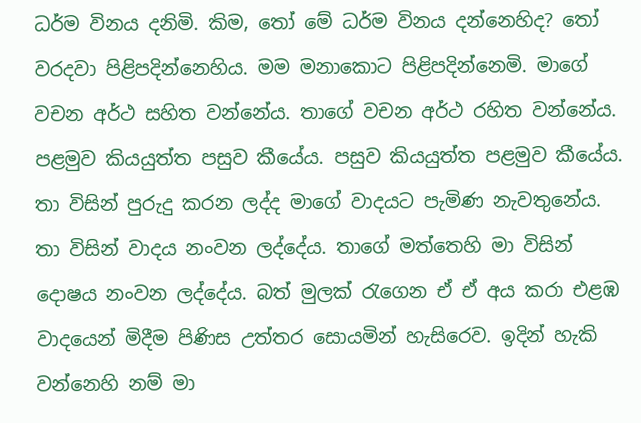ධර්ම විනය දනිමි. කිම, තෝ මේ ධර්ම විනය දන්නෙහිද? තෝ වරදවා පිළිපදින්නෙහිය. මම මනාකොට පිළිපදින්නෙමි. මාගේ වචන අර්ථ සහිත වන්නේය. තාගේ වචන අර්ථ රහිත වන්නේය. පළමුව කියයුත්ත පසුව කීයේය. පසුව කියයුත්ත පළමුව කීයේය. තා විසින් පුරුදු කරන ලද්ද මාගේ වාදයට පැමිණ නැවතුනේය. තා විසින් වාදය නංවන ලද්දේය. තාගේ මත්තෙහි මා විසින් දොෂය නංවන ලද්දේය. බත් මුලක් රැගෙන ඒ ඒ අය කරා එළඹ වාදයෙන් මිදීම පිණිස උත්තර සොයමින් හැසිරෙව. ඉදින් හැකි වන්නෙහි නම් මා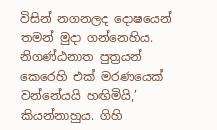විසින් නගනලද දොෂයෙන් තමන් මුදා ගන්නෙහිය. නිගණ්ඨනාත පුත්‍රයන් කෙරෙහි එක් මරණයෙක් වන්නේයයි හඟිමියි,’ කියන්නාහුය. ගිහි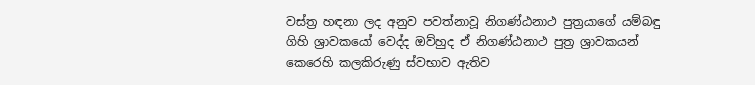වස්ත්‍ර හඳනා ලද අනුව පවත්නාවූ නිගණ්ඨනාථ පුත්‍රයාගේ යම්බඳු ගිහි ශ්‍රාවකයෝ වෙද්ද ඔව්හුද ඒ නිගණ්ඨනාථ පුත්‍ර ශ්‍රාවකයන් කෙරෙහි කලකිරුණු ස්වභාව ඇතිව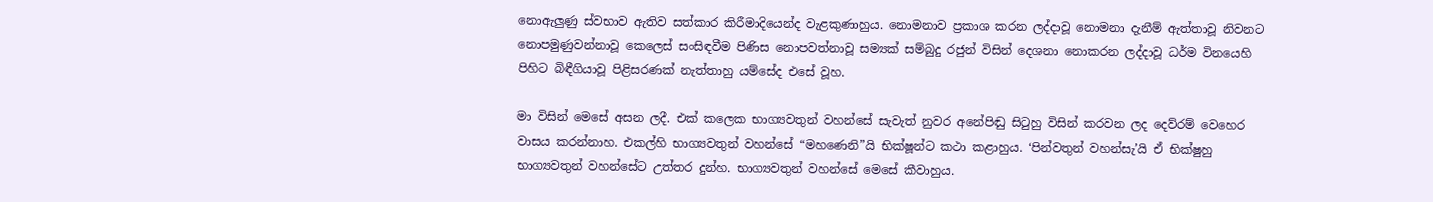නොඇලුණු ස්වභාව ඇතිව සත්කාර කිරීමාදියෙන්ද වැළකුණාහුය. නොමනාව ප්‍රකාශ කරන ලද්දාවූ නොමනා දැනීම් ඇත්තාවූ නිවනට නොපමුණුවන්නාවූ කෙලෙස් සංසිඳවීම පිණිස නොපවත්නාවූ සම්‍යක් සම්බුදු රජුන් විසින් දෙශනා නොකරන ලද්දාවූ ධර්ම විනයෙහි පිහිට බිඳීගියාවූ පිළිසරණක් නැත්තාහු යම්සේද එසේ වූහ.

මා විසින් මෙසේ අසන ලදී. එක් කලෙක භාග්‍යවතුන් වහන්සේ සැවැත් නුවර අනේපිඬු සිටුහු විසින් කරවන ලද දෙව්රම් වෙහෙර වාසය කරන්නාහ. එකල්හි භාග්‍යවතුන් වහන්සේ “මහණෙනි”යි භික්ෂූන්ට කථා කළාහුය. ‘පින්වතුන් වහන්සැ’යි ඒ භික්ෂුහු භාග්‍යවතුන් වහන්සේට උත්තර දුන්හ. භාග්‍යවතුන් වහන්සේ මෙසේ කීවාහුය.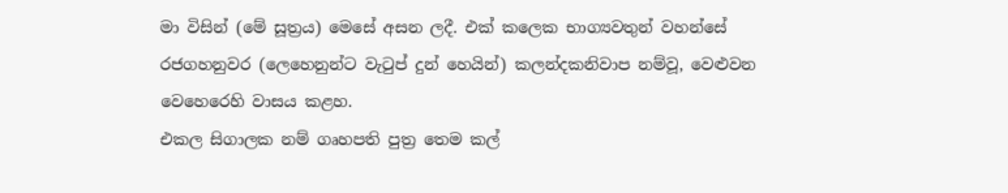මා විසින් (මේ සූත්‍රය) මෙසේ අසන ලදී. එක් කලෙක භාග්‍යවතුන් වහන්සේ රජගහනුවර (ලෙහෙනුන්ට වැටුප් දුන් හෙයින්) කලන්දකනිවාප නම්වූ, වෙළුවන වෙහෙරෙහි වාසය කළහ.
එකල සිගාලක නම් ගෘහපති පුත්‍ර තෙම කල්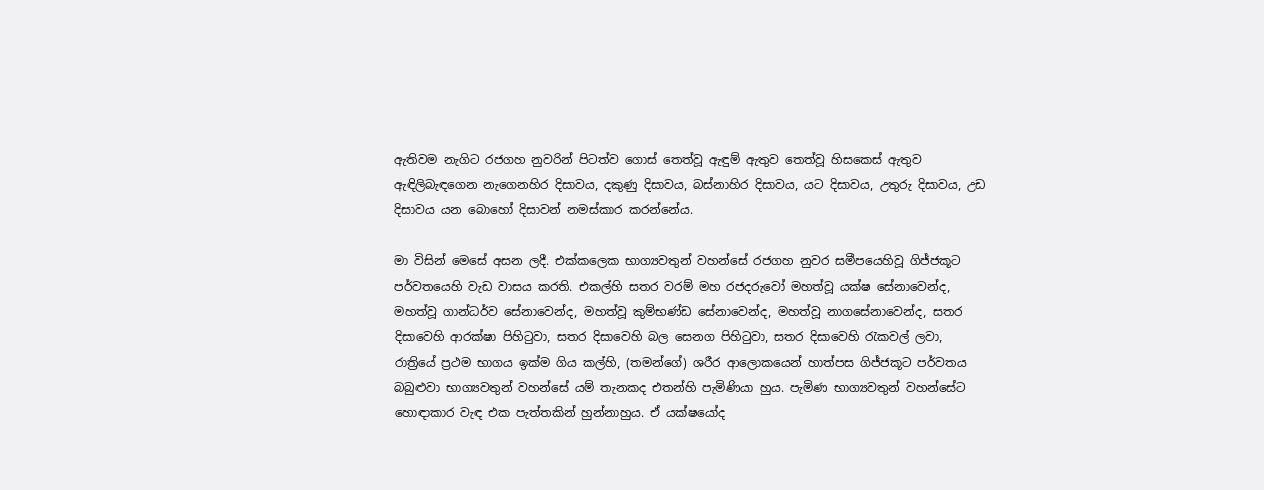ඇතිවම නැගිට රජගහ නුවරින් පිටත්ව ගොස් තෙත්වූ ඇඳුම් ඇතුව තෙත්වූ හිසකෙස් ඇතුව ඇඳිලිබැඳගෙන නැගෙනහිර දිසාවය, දකුණු දිසාවය, බස්නාහිර දිසාවය, යට දිසාවය, උතුරු දිසාවය, උඩ දිසාවය යන බොහෝ දිසාවන් නමස්කාර කරන්නේය.

මා විසින් මෙසේ අසන ලදී. එක්කලෙක භාග්‍යවතුන් වහන්සේ රජගහ නුවර සමීපයෙහිවූ ගිජ්ජකූට පර්වතයෙහි වැඩ වාසය කරති. එකල්හි සතර වරම් මහ රජදරුවෝ මහත්වූ යක්ෂ සේනාවෙන්ද, මහත්වූ ගාන්ධර්ව සේනාවෙන්ද, මහත්වූ කුම්භණ්ඩ සේනාවෙන්ද, මහත්වූ නාගසේනාවෙන්ද, සතර දිසාවෙහි ආරක්ෂා පිහිටුවා, සතර දිසාවෙහි බල සෙනග පිහිටුවා, සතර දිසාවෙහි රැකවල් ලවා, රාත්‍රියේ ප්‍රථම භාගය ඉක්ම ගිය කල්හි, (තමන්ගේ) ශරීර ආලොකයෙන් හාත්පස ගිජ්ජකූට පර්වතය බබුළුවා භාග්‍යවතුන් වහන්සේ යම් තැනකද එතන්හි පැමිණියා හුය. පැමිණ භාග්‍යවතුන් වහන්සේට හොඳාකාර වැඳ එක පැත්තකින් හුන්නාහුය. ඒ යක්ෂයෝද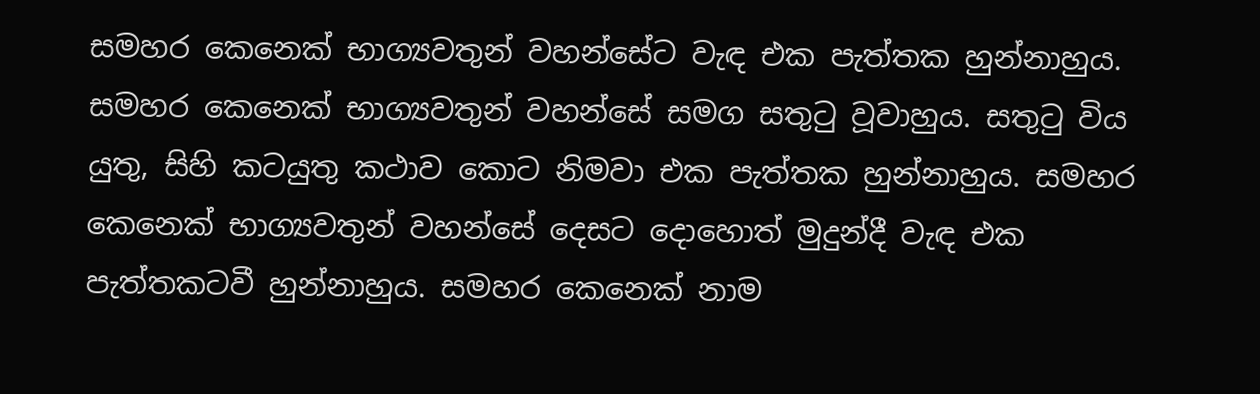සමහර කෙනෙක් භාග්‍යවතුන් වහන්සේට වැඳ එක පැත්තක හුන්නාහුය. සමහර කෙනෙක් භාග්‍යවතුන් වහන්සේ සමග සතුටු වූවාහුය. සතුටු විය යුතු, සිහි කටයුතු කථාව කොට නිමවා එක පැත්තක හුන්නාහුය. සමහර කෙනෙක් භාග්‍යවතුන් වහන්සේ දෙසට දොහොත් මුදුන්දී වැඳ එක පැත්තකටවී හුන්නාහුය. සමහර කෙනෙක් නාම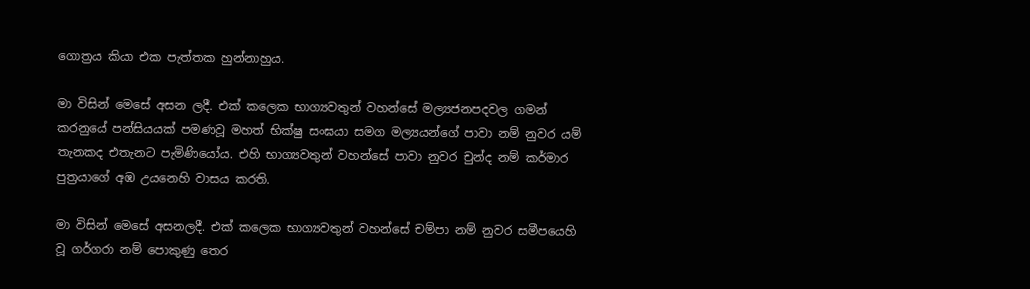ගොත්‍රය කියා එක පැත්තක හුන්නාහුය.

මා විසින් මෙසේ අසන ලදී. එක් කලෙක භාග්‍යවතුන් වහන්සේ මල්‍යජනපදවල ගමන් කරනුයේ පන්සියයක් පමණවූ මහත් භික්ෂු සංඝයා සමග මල්‍යයන්ගේ පාවා නම් නුවර යම් තැනකද එතැනට පැමිණියෝය. එහි භාග්‍යවතුන් වහන්සේ පාවා නුවර චුන්ද නම් කර්මාර පුත්‍රයාගේ අඹ උයනෙහි වාසය කරති.

මා විසින් මෙසේ අසනලදී. එක් කලෙක භාග්‍යවතුන් වහන්සේ චම්පා නම් නුවර සමීපයෙහි වූ ගර්ගරා නම් පොකුණු තෙර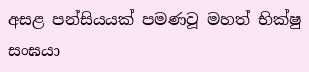අසළ පන්සියයක් පමණවූ මහත් භික්ෂු සංඝයා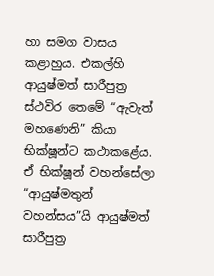හා සමග වාසය කළාහුය. එකල්හි ආයුෂ්මත් සාරීපුත්‍ර ස්ථවිර තෙමේ “ඇවැත් මහණෙනි” කියා භික්ෂූන්ට කථාකළේය.
ඒ භික්ෂූන් වහන්සේලා “ආයුෂ්මතුන් වහන්සය”යි ආයුෂ්මත් සාරීපුත්‍ර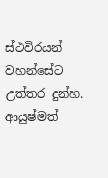ස්ථවිරයන් වහන්සේට උත්තර දුන්හ. ආයුෂ්මත්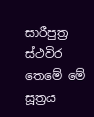සාරීපුත්‍ර ස්ථවිර තෙමේ මේ සූත්‍රය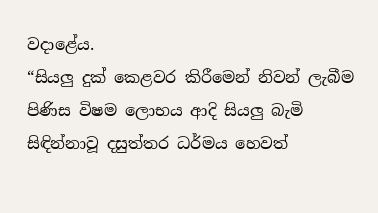වදාළේය.
“සියලු දුක් කෙළවර කිරීමෙන් නිවන් ලැබීම පිණිස විෂම ලොභය ආදි සියලු බැමි සිඳින්නාවූ දසුත්තර ධර්මය හෙවත්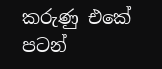කරුණු එකේ පටන්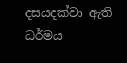දසයදක්වා ඇති ධර්මය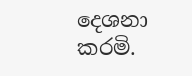දෙශනා කරමි.